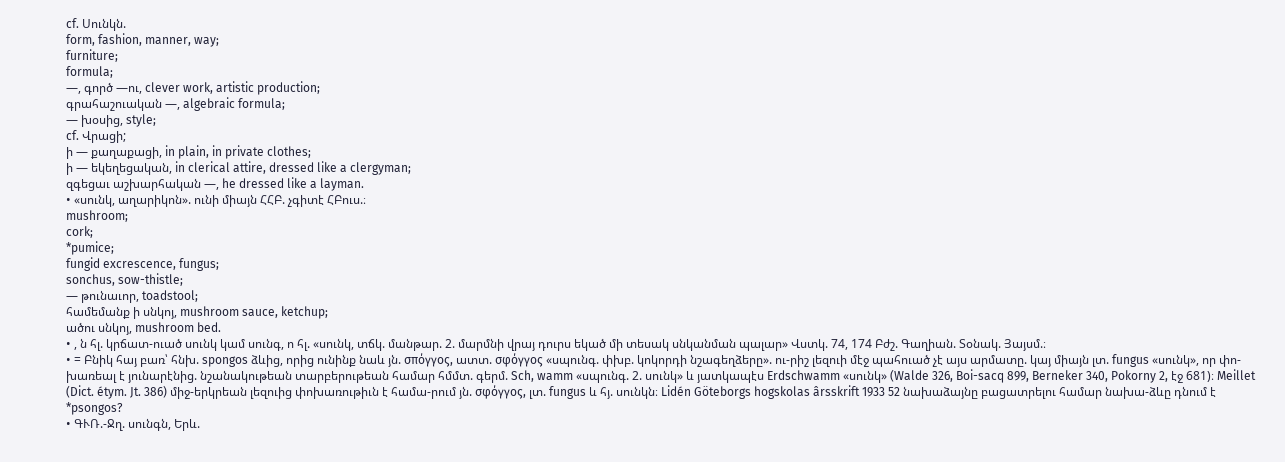cf. Սունկն.
form, fashion, manner, way;
furniture;
formula;
—, գործ —ու, clever work, artistic production;
գրահաշուական —, algebraic formula;
— խօսից, style;
cf. Վրացի;
ի — քաղաքացի, in plain, in private clothes;
ի — եկեղեցական, in clerical attire, dressed like a clergyman;
զգեցաւ աշխարհական —, he dressed like a layman.
• «սունկ, աղարիկոն». ունի միայն ՀՀԲ. չգիտէ ՀԲուս.։
mushroom;
cork;
*pumice;
fungid excrescence, fungus;
sonchus, sow-thistle;
— թունաւոր, toadstool;
համեմանք ի սնկոյ, mushroom sauce, ketchup;
ածու սնկոյ, mushroom bed.
• , ն հլ. կրճատ-ուած սունկ կամ սունգ, ո հլ. «սունկ, տճկ. մանթար. 2. մարմնի վրայ դուրս եկած մի տեսակ սնկանման պալար» Վստկ. 74, 174 Բժշ. Գաղիան. Տօնակ. Յայսմ.։
• = Բնիկ հայ բառ՝ հնխ. spongos ձևից, որից ունինք նաև յն. σπόγγος, ատտ. σφόγγος «սպունգ. փխբ. կոկորդի նշագեղձերը». ու-րիշ լեզուի մէջ պահուած չէ այս արմատը. կայ միայն լտ. fungus «սունկ», որ փո-խառեալ է յունարէնից. նշանակութեան տարբերութեան համար հմմտ. գերմ. Sch, wamm «սպունգ. 2. սունկ» և յատկապէս Erdschwamm «սունկ» (Walde 326, Boi-sacq 899, Berneker 340, Pokorny 2, էջ 681)։ Meillet (Dict. étym. Jt. 386) միջ-երկրեան լեզուից փոխառութիւն է համա-րում յն. σφόγγος, լտ. fungus և հյ. սունկն։ Lidén Göteborgs hogskolas ârsskrift 1933 52 նախաձայնը բացատրելու համար նախա-ձևը դնում է *psongos?
• ԳՒՌ.-Ջղ. սունգն, Երև.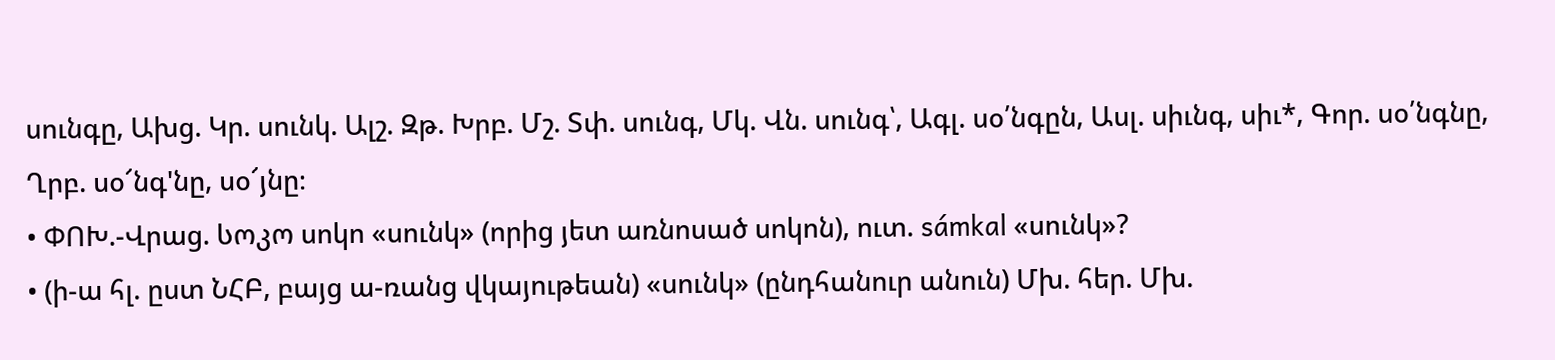սունգը, Ախց. Կր. սունկ. Ալշ. Զթ. Խրբ. Մշ. Տփ. սունգ, Մկ. Վն. սունգ՝, Ագլ. սօ՛նգըն, Ասլ. սիւնգ, սիւ*, Գոր. սօ՛նգնը, Ղրբ. սօ՜նգ'նը, սօ՜յնը։
• ՓՈԽ.-Վրաց. სოკო սոկո «սունկ» (որից յետ առնոսած սոկոն), ուտ. sámkal «սունկ»?
• (ի-ա հլ. ըստ ՆՀԲ, բայց ա-ռանց վկայութեան) «սունկ» (ընդհանուր անուն) Մխ. հեր. Մխ.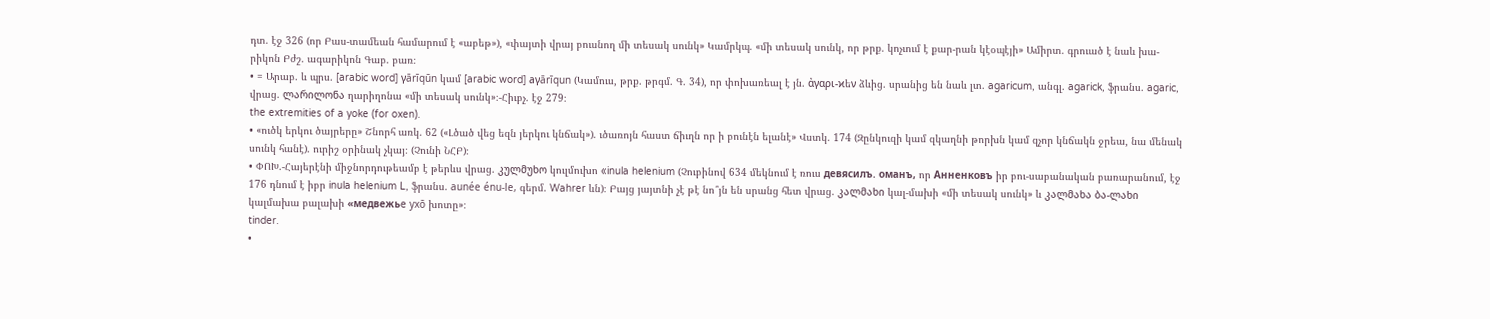դտ. էջ 326 (որ Բաս-տամեան համարում է «աբեթ»), «փայտի վրայ բուսնող մի տեսակ սունկ» Կամրկպ. «մի տեսակ սունկ, որ թրք. կոչւում է քար-րան կէօպէյի» Ամիրտ. գրուած է նաև խա-րիկոն Բժշ. ագարիկոն Գաբ. բառ։
• = Արաբ. և պրս. [arabic word] γārīqūn կամ [arabic word] aγārīqun (Կամուս, թրք. թրգմ. Գ. 34), որ փոխառեալ է յն. ἀγαρι-ϰեν ձևից. սրանից են նաև լտ. agaricum, անգլ. agarick, ֆրանս. agaric, վրաց. ლარილონა ղարիղոնա «մի տեսակ սունկ»։-Հիւբչ. էջ 279։
the extremities of a yoke (for oxen).
• «ուծկ երկու ծայրերը» Շնորհ առկ. 62 («Լծած վեց եզն յերկու կնճակ»). ւծառոյն հաստ ճիւղն որ ի բունէն ելանէ» Վստկ. 174 (Զընկուզի կամ զկաղնի թորխն կամ զչոր կնճակն ջրեա, նա մենակ սունկ հանէ). ուրիշ օրինակ չկայ։ (Չունի ՆՀԲ)։
• ՓՈԽ.-Հայերէնի միջնորդութեամբ է թերևս վրաց. კულმუხო կուլմուխո «inula helenium (Չուբինով 634 մեկնում է ռուս девясилъ. оманъ, որ Анненковъ իր բու-սաբանական բառարանում, էջ 176 դնում է իբր inula helenium L, ֆրանս. aunée énu-le, գերմ. Wahrer ևն)։ Բայց յայտնի չէ թէ նո՞յն են սրանց հետ վրաց. კალმახი կալ-մախի «մի տեսակ սունկ» և კალმახა ბა-ლახი կալմախա բալախի «мeдвeжьe yxō խոտը»։
tinder.
•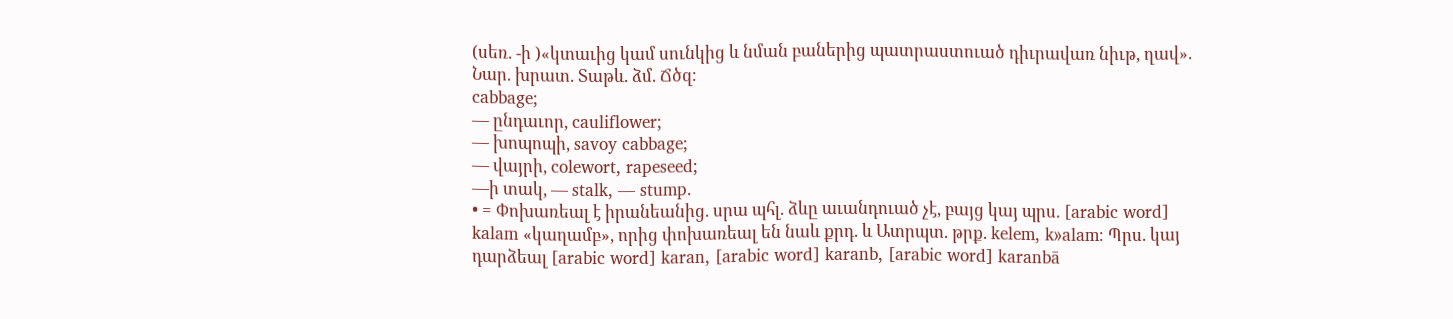(սեռ. -ի )«կտաւից կամ սունկից և նման բաներից պատրաստուած դիւրավառ նիւթ, ղավ». Նար. խրատ. Տաթև. ձմ. Ճծզ։
cabbage;
— ընդաւոր, cauliflower;
— խոպոպի, savoy cabbage;
— վայրի, colewort, rapeseed;
—ի տակ, — stalk, — stump.
• = Փոխառեալ է իրանեանից. սրա պհլ. ձևը աւանդուած չէ, բայց կայ պրս. [arabic word] kalam «կաղամբ», որից փոխառեալ են նաև քրդ. և Ատրպտ. թրք. kelem, k»alam։ Պրս. կայ դարձեալ [arabic word] karan, [arabic word] karanb, [arabic word] karanbā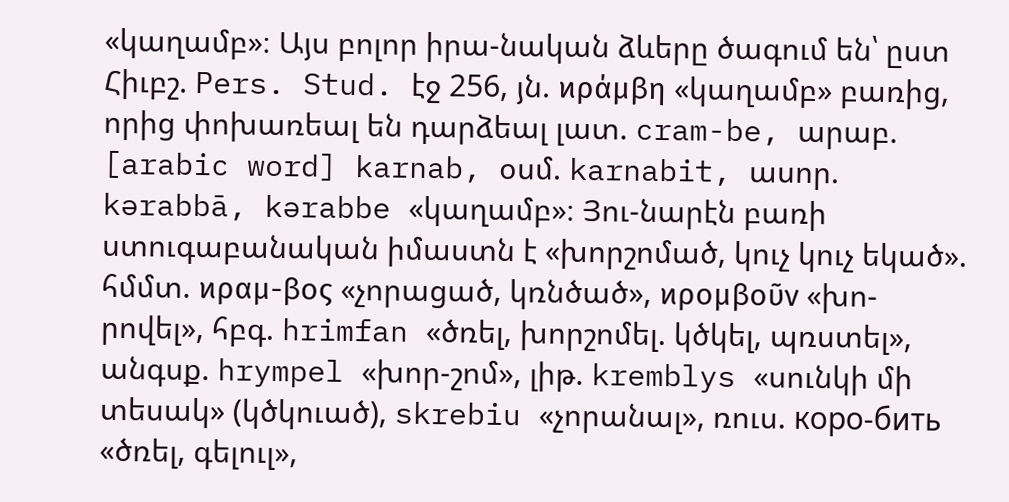«կաղամբ»։ Այս բոլոր իրա-նական ձևերը ծագում են՝ ըստ Հիւբշ. Pers. Stud. էջ 256, յն. ϰράμβη «կաղամբ» բառից, որից փոխառեալ են դարձեալ լատ. cram-be, արաբ. [arabic word] karnab, օսմ. karnabit, ասոր. kərabbā, kərabbe «կաղամբ»։ Յու-նարէն բառի ստուգաբանական իմաստն է «խորշոմած, կուչ կուչ եկած». հմմտ. ϰραμ-βος «չորացած, կռնծած», ϰρομβοῦν «խո-րովել», հբգ. hrimfan «ծռել, խորշոմել. կծկել, պռստել», անգսք. hrympel «խոր-շոմ», լիթ. kremblys «սունկի մի տեսակ» (կծկուած), skrebiu «չորանալ», ռուս. коро-бить «ծռել, գելուլ»,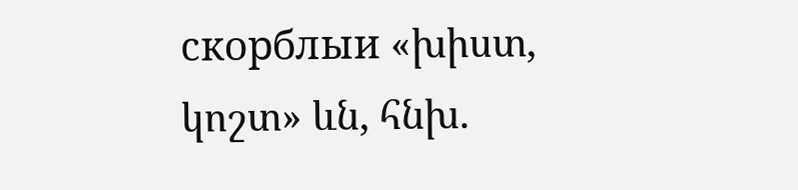cкорблыи «խիստ, կոշտ» ևն, հնխ.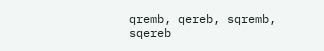qremb, qereb, sqremb, sqereb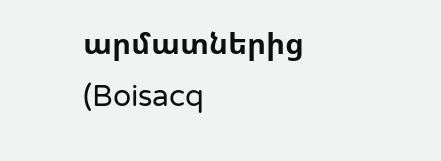արմատներից (Boisacq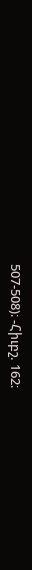507-508)։ -Հիւբշ. 162։